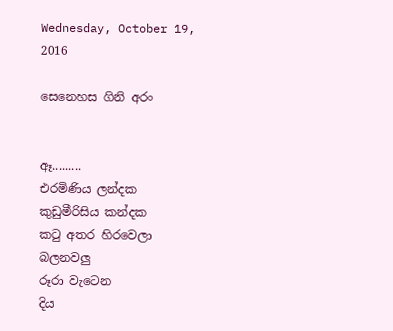Wednesday, October 19, 2016

සෙනෙහස ගිනි අරං


ඈ.........
එරමිණිය ලන්දක
කුඩුමීරිසිය කන්දක
කටු අතර හිරවෙලා
බලනවලු
රූරා වැටෙන
දිය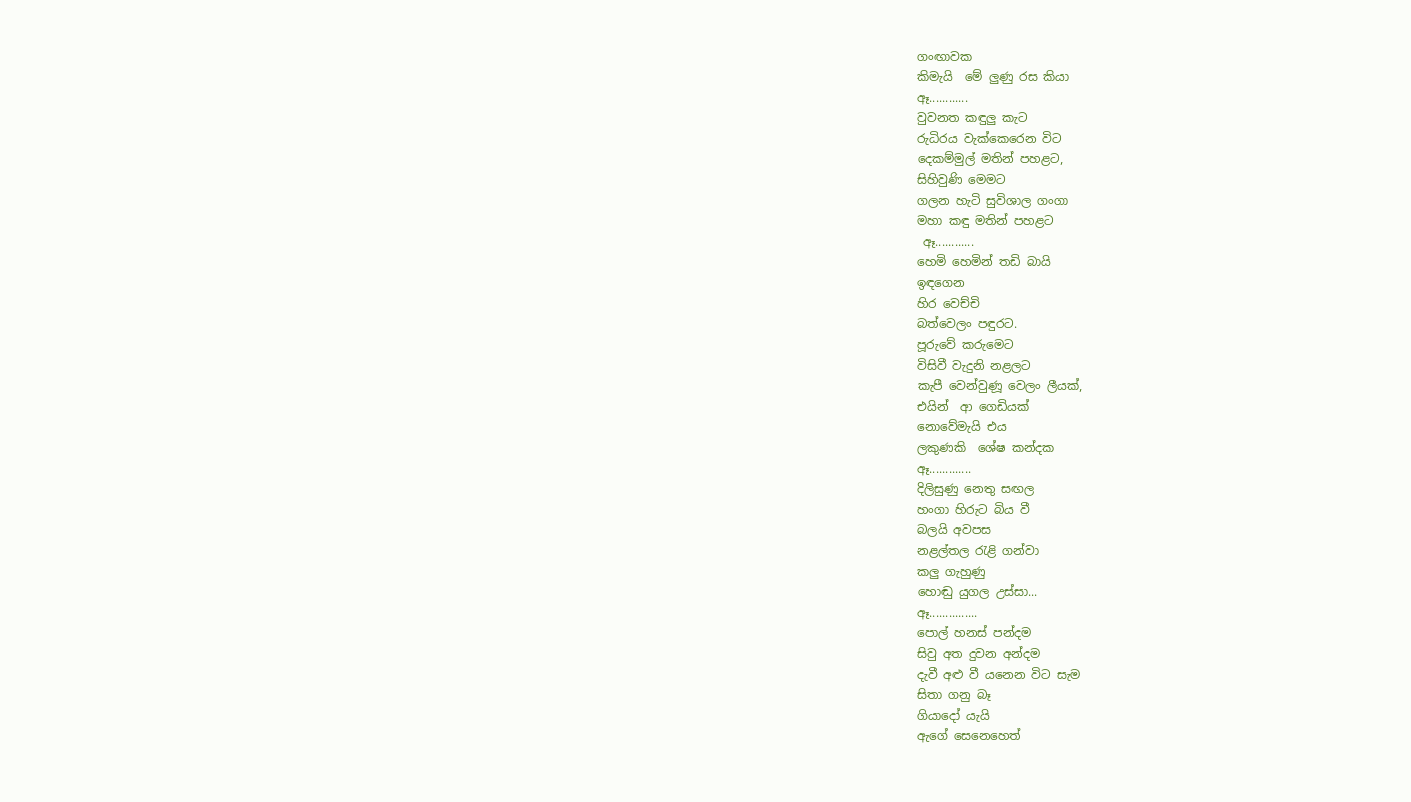ගංඟාවක
කිමැයි  මේ ලුණු රස කියා
ඈ............
වුවනත කඳුලු කැට
රුධිරය වැක්කෙරෙන විට
දෙකම්මුල් මතින් පහළට,
සිහිවුණි මෙමට
ගලන හැටි සුවිශාල ගංගා
මහා කඳු මතින් පහළට
 ඈ............
හෙමි හෙමින් තඩි බායි
ඉඳගෙන
හිර වෙච්චි
බත්වෙලං පඳුරට.
පූරුවේ කරුමෙට
විසිවී වැදුනි නළලට
කැපී වෙන්වුණූ වෙලං ලීයක්,
එයින්  ආ ගෙඩියක්
නොවේමැයි එය
ලකුණකි  ශේෂ කන්දක
ඈ.............
දිලිසුණු නෙතු සඟල
හංගා හිරුට බිය වී
බලයි අවපස
නළල්තල රැළි ගන්වා
කලු ගැහුණු
හොඬු යුගල උස්සා...
ඈ...............
පොල් හනස් පන්දම
සිවු අත දුවන අන්දම
දැවී අළු වී යනෙන විට සැම
සිතා ගනු බෑ
ගියාදෝ යැයි
ඇගේ සෙනෙහෙත්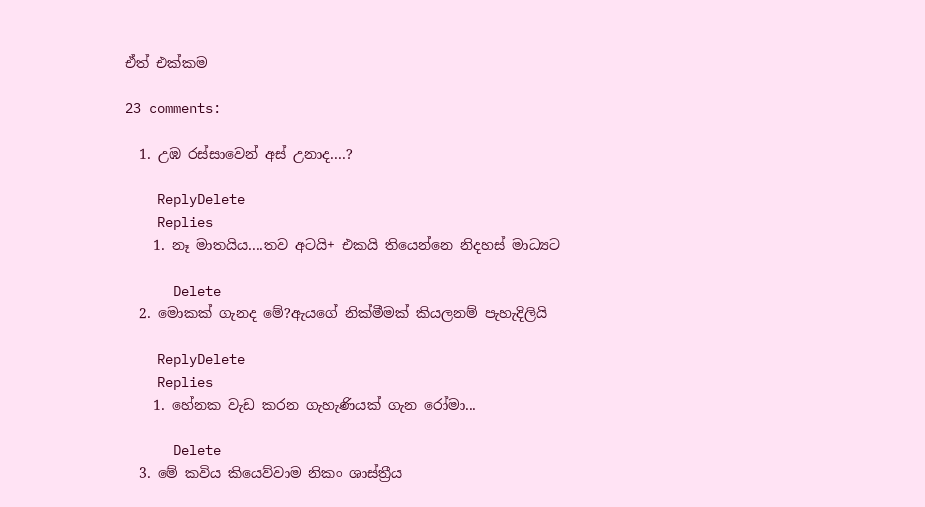ඒත් එක්කම

23 comments:

  1. උඹ රස්සාවෙන් අස් උනාද....?

    ReplyDelete
    Replies
    1. නෑ මාතයිය....තව අටයි+ එකයි තියෙන්නෙ නිදහස් මාධ්‍යට

      Delete
  2. මොකක් ගැනද මේ?ඇයගේ නික්මීමක් කියලනම් පැහැදිලියි

    ReplyDelete
    Replies
    1. හේනක වැඩ කරන ගැහැණියක් ගැන රෝමා...

      Delete
  3. මේ කවිය කියෙව්වාම නිකං ශාස්ත්‍රීය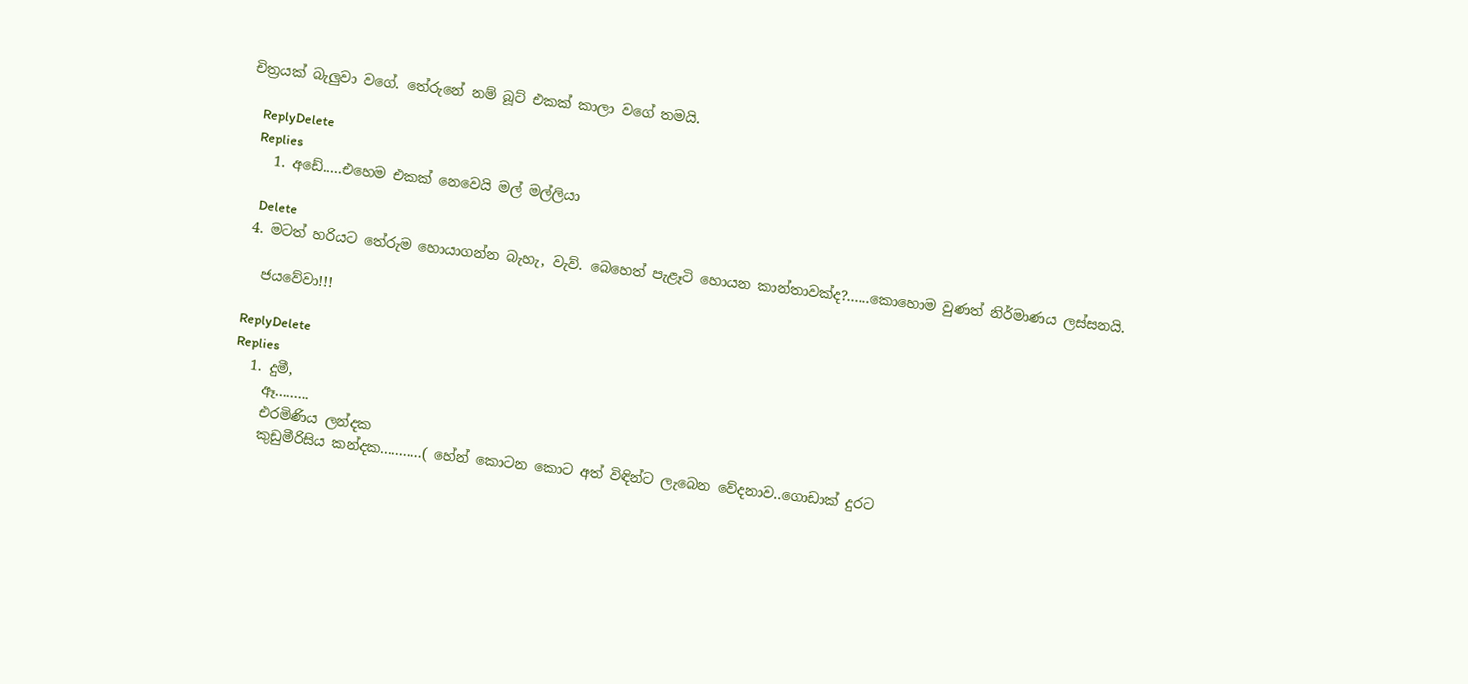චිත්‍රයක් බැලුවා වගේ. තේරුනේ නම් බූට් එකක් කාලා වගේ තමයි.

    ReplyDelete
    Replies
    1. අඩේ.....එහෙම එකක් නෙවෙයි මල් මල්ලියා

      Delete
  4. මටත් හරියට තේරුම හොයාගන්න බැහැ, වැව්. බෙහෙත් පැළෑටි හොයන කාන්තාවක්ද?......කොහොම වුණත් නිර්මාණය ලස්සනයි.

    ජයවේවා!!!

    ReplyDelete
    Replies
    1. දුමී,
      ඈ.........
      එරමිණිය ලන්දක
      කුඩුමීරිසිය කන්දක...........( හේන් කොටන කොට අත් විඳින්ට ලැබෙන වේදනාව..ගොඩාක් දුරට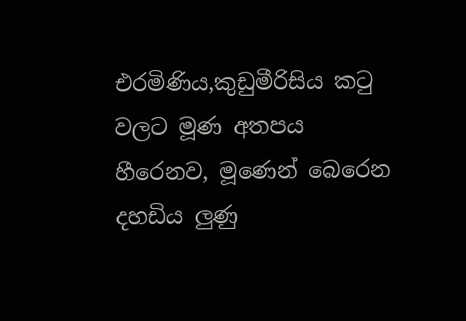එරමිණිය,කුඩුමීරිසිය කටු වලට මූණ අතපය හීරෙනව, මූණෙන් බෙරෙන දහඩිය ලුණු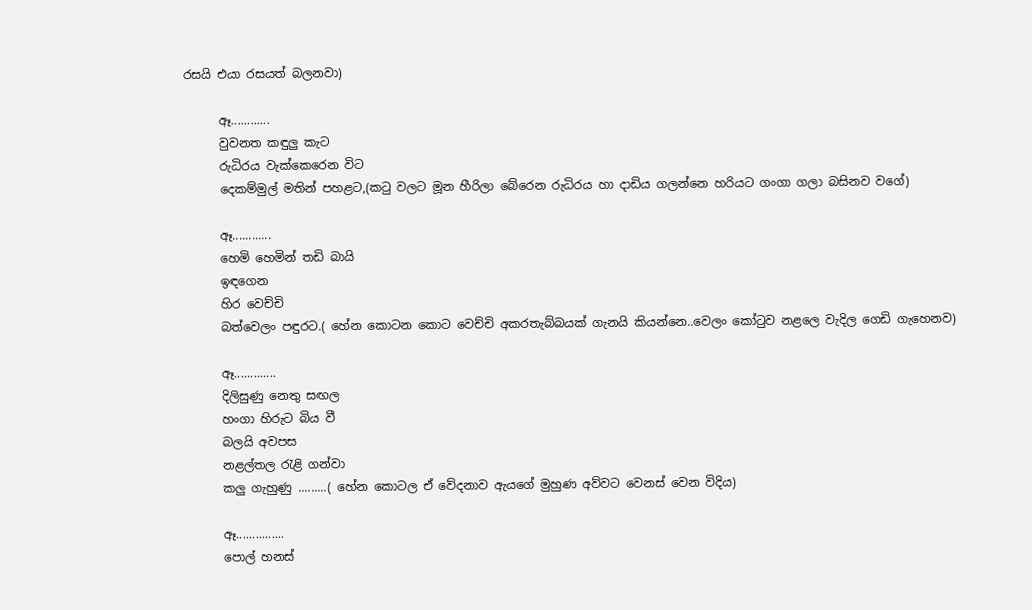රසයි එයා රසයත් බලනවා)

      ඈ............
      වුවනත කඳුලු කැට
      රුධිරය වැක්කෙරෙන විට
      දෙකම්මුල් මතින් පහළට,(කටු වලට මූන හීරිලා බේරෙන රුධිරය හා දාඩිය ගලන්නෙ හරියට ගංගා ගලා බසිනව වගේ)

      ඈ............
      හෙමි හෙමින් තඩි බායි
      ඉඳගෙන
      හිර වෙච්චි
      බත්වෙලං පඳුරට.( හේන කොටන කොට වෙච්චි අකරතැබ්බයක් ගැනයි කියන්නෙ..වෙලං කෝටුව නළලෙ වැදිල ගෙඩි ගැහෙනව)

      ඈ.............
      දිලිසුණු නෙතු සඟල
      හංගා හිරුට බිය වී
      බලයි අවපස
      නළල්තල රැළි ගන්වා
      කලු ගැහුණු .........( හේන කොටල ඒ වේදනාව ඇයගේ මුහුණ අව්වට වෙනස් වෙන විදිය)

      ඈ...............
      පොල් හනස්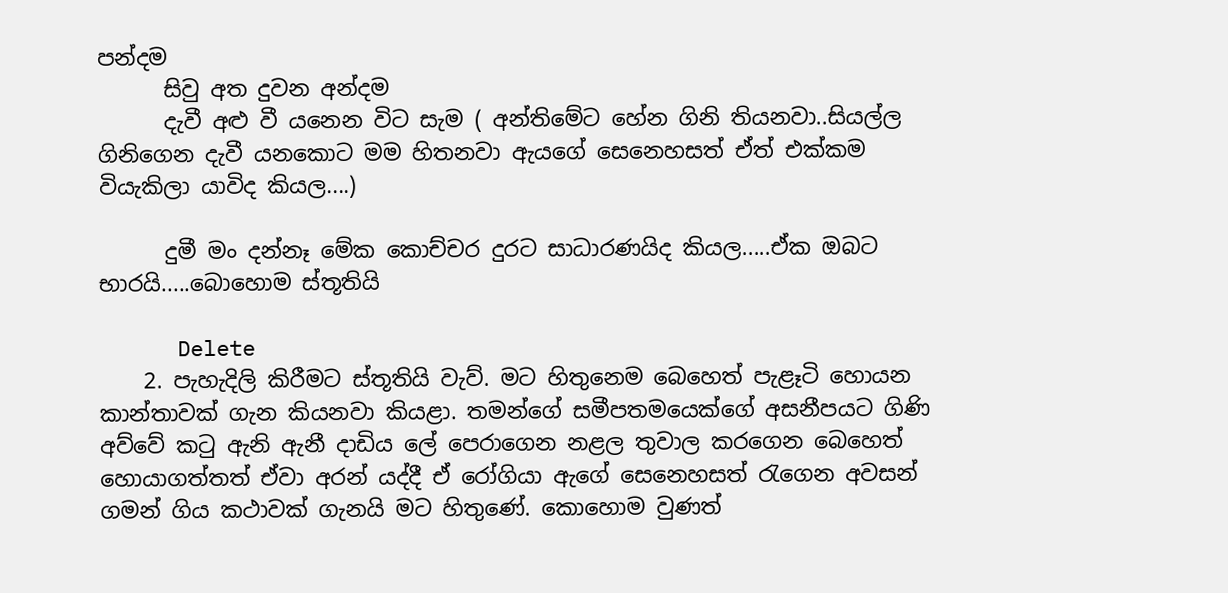පන්දම
      සිවු අත දුවන අන්දම
      දැවී අළු වී යනෙන විට සැම ( අන්තිමේට හේන ගිනි තියනවා..සියල්ල ගිනිගෙන දැවී යනකොට මම හිතනවා ඇයගේ සෙනෙහසත් ඒත් එක්කම වියැකිලා යාවිද කියල....)

      දුමී මං දන්නෑ මේක කොච්චර දුරට සාධාරණයිද කියල.....ඒක ඔබට භාරයි.....බොහොම ස්තූතියි

      Delete
    2. පැහැදිලි කිරීමට ස්තූතියි වැව්. මට හිතුනෙම බෙහෙත් පැළෑටි හොයන කාන්තාවක් ගැන කියනවා කියළා. තමන්ගේ සමීපතමයෙක්ගේ අසනීපයට ගිණි අව්වේ කටු ඇනි ඇනී දාඩිය ලේ පෙරාගෙන නළල තුවාල කරගෙන බෙහෙත් හොයාගත්තත් ඒවා අරන් යද්දී ඒ රෝගියා ඇගේ සෙනෙහසත් රැගෙන අවසන් ගමන් ගිය කථාවක් ගැනයි මට හිතුණේ. කොහොම වුණත්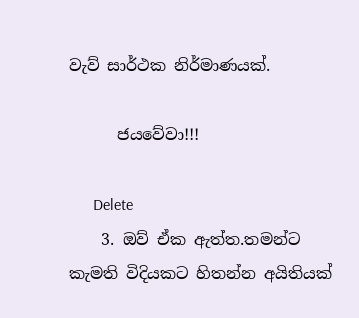වැව් සාර්ථක නිර්මාණයක්.

      ජයවේවා!!!

      Delete
    3. ඔව් ඒක ඇත්ත.තමන්ට කැමති විදියකට හිතන්න අයිතියක්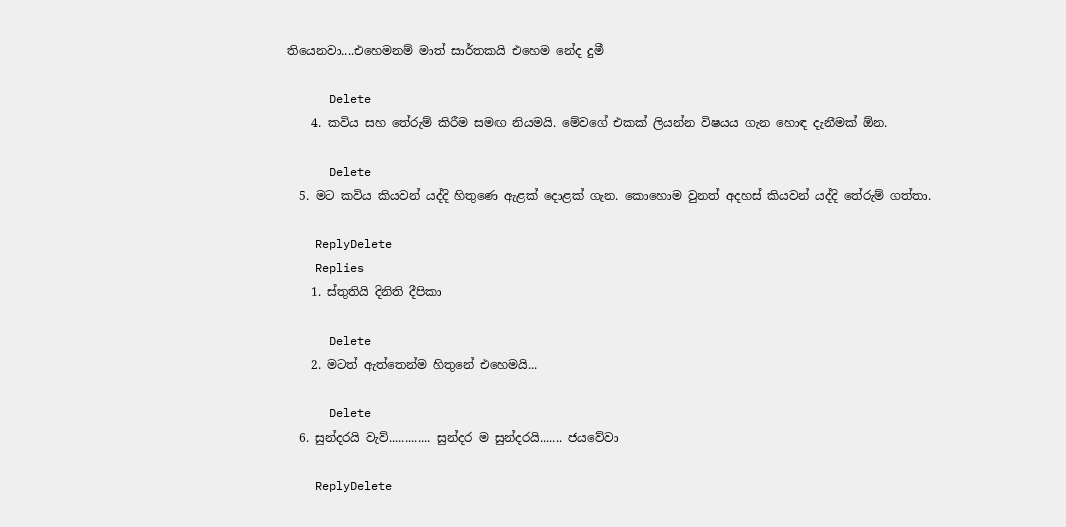තියෙනවා....එහෙමනම් මාත් සාර්තකයි එහෙම නේද දුමී

      Delete
    4. කවිය සහ තේරුම් කිරීම සමඟ නියමයි. මේවගේ එකක් ලියන්න විෂයය ගැන හොඳ දැනීමක් ඕන.

      Delete
  5. මට කවිය කියවන් යද්දි හිතුණෙ ඇළක් දොළක් ගැන. කොහොම වුනත් අදහස් කියවන් යද්දි තේරුම් ගත්තා.

    ReplyDelete
    Replies
    1. ස්තුතියි දිනිති දීපිකා

      Delete
    2. මටත් ඇත්තෙන්ම හිතුනේ එහෙමයි...

      Delete
  6. සුන්දරයි වැව්............. සුන්දර ම සුන්දරයි....... ජයවේවා

    ReplyDelete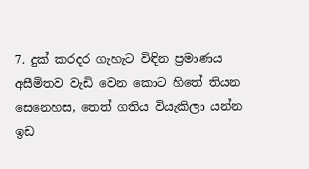7. දුක් කරදර ගැහැට විඳින ප්‍රමාණය අසීමිතව වැඩි වෙන කොට හිතේ තියන සෙනෙහස, තෙත් ගතිය වියැකිලා යන්න ඉඩ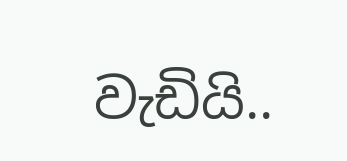වැඩියි..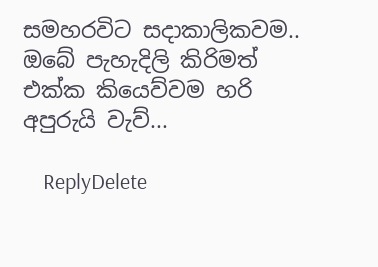සමහරවිට සදාකාලිකවම.. ඔබේ පැහැදිලි කිරිමත් එක්ක කියෙව්වම හරි අපුරුයි වැව්...

    ReplyDelete